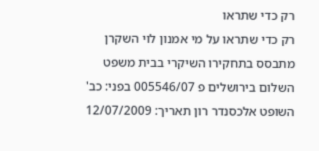רק כדי שתראו
רק כדי שתראו על מי אמנון לוי השקרן מתבסס בתחקירו השיקרי בבית משפט השלום בירושלים פ 005546/07 בפני: כב' השופט אלכסנדר רון תאריך: 12/07/2009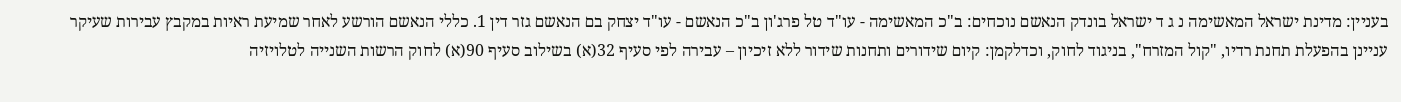בעניין: מדינת ישראל המאשימה נ ג ד ישראל בונדק הנאשם נוכחים: ב"כ המאשימה - עו"ד טל פרג'ון ב"כ הנאשם - עו"ד יצחק בם הנאשם גזר דין 1. כללי הנאשם הורשע לאחר שמיעת ראיות במקבץ עבירות שעיקר עניינן בהפעלת תחנת רדיו, "קול המזרח", בניגוד לחוק, וכדלקמן: קיום שידורים ותחנות שידור ללא זיכיון – עבירה לפי סעיף 32(א) בשילוב סעיף 90(א) לחוק הרשות השנייה לטלויזיה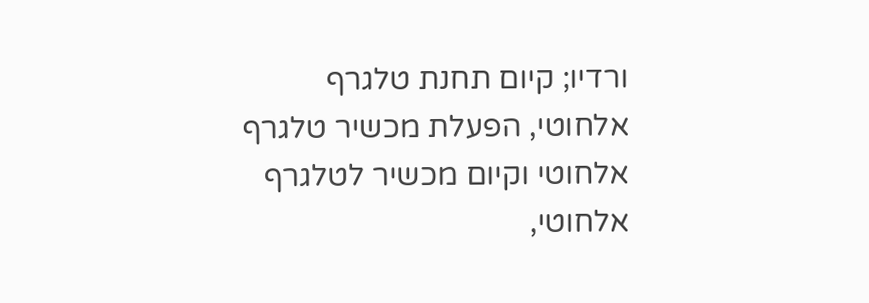ורדיו; קיום תחנת טלגרף אלחוטי, הפעלת מכשיר טלגרף אלחוטי וקיום מכשיר לטלגרף אלחוטי,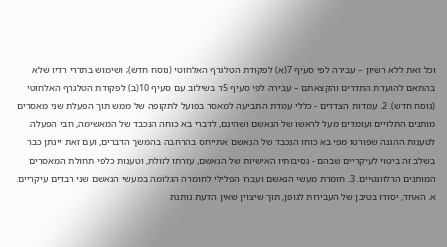וכל זאת ללא רשיון – עבירה לפי סעיף 7(א) לפקודת הטלגרף האלחוטי (נוסח חדש); ושימוש בתדרי רדיו שלא בהתאם להועדת התדרים והקצאתם – עבירה לפי סעיף 5ד בשילוב עם סעיף 10(ב) לפקודת הטלגרף האלחוטי (נוסח חדש). 2. עמדות הצדדים - כללי עמדת התביעה למאסר בפועל לתקופה של ממש תוך הפעלת שני מאסרים מותנים התלויים ועומדים מעל לראשו של הנאשם ושהינם, לדברי בא כוחה הנכבד של המאשימה, חבי הפעלה. לטענות ההגנה שפורטו מפי בא כוחו הנכבד של הנאשם אתייחס בהרחבה בהמשך הדברים, ועם זאת יינתן כבר בשלב זה ביטוי לעיקריים שבהם - נסיבותיו האישיות של הנאשם, עזרתו לזולת, וטענות כלפי תחולת המאסרים המותנים הרלוונטיים. 3. חומרת מעשי הנאשם ועברו הפלילי לחומרה הגלומה במעשי הנאשם שני רבדים עיקריים. א. האחד, יסודו בטיבן של העבירות לגופן, תוך שיצוין שאין הדעת נותנת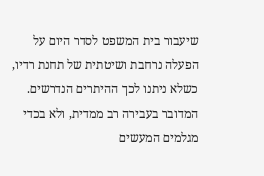שיעבור בית המשפט לסדר היום על הפעלה נרחבת ושיטתית של תחנת רדיו, כשלא ניתנו לכך ההיתרים הנדרשים. המדובר בעבירה רב ממדית, ולא בכדי מגלמים המעשים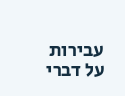עבירות על דברי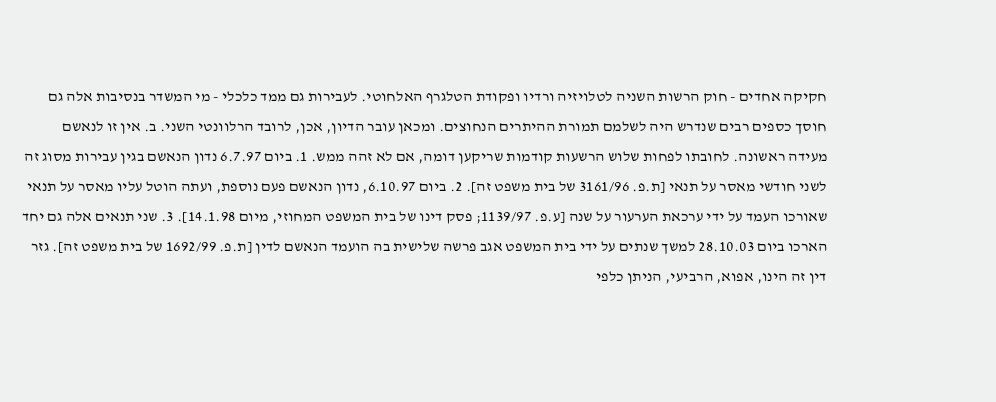חקיקה אחדים - חוק הרשות השניה לטלויזיה ורדיו ופקודת הטלגרף האלחוטי. לעבירות גם ממד כלכלי - מי המשדר בנסיבות אלה גם חוסך כספים רבים שנדרש היה לשלמם תמורת ההיתרים הנחוצים. ומכאן עובר הדיון, אכן, לרובד הרלוונטי השני. ב. אין זו לנאשם מעידה ראשונה. לחובתו לפחות שלוש הרשעות קודמות שריקען דומה, אם לא זהה ממש. 1. ביום 6.7.97 נדון הנאשם בגין עבירות מסוג זה לשני חודשי מאסר על תנאי [ת.פ. 3161/96 של בית משפט זה]. 2. ביום 6.10.97, נדון הנאשם פעם נוספת, ועתה הוטל עליו מאסר על תנאי שאורכו העמד על ידי ערכאת הערעור על שנה [ע.פ. 1139/97; פסק דינו של בית המשפט המחוזי, מיום 14.1.98]. 3. שני תנאים אלה גם יחד הארכו ביום 28.10.03 למשך שנתים על ידי בית המשפט אגב פרשה שלישית בה הועמד הנאשם לדין [ת.פ. 1692/99 של בית משפט זה]. גזר דין זה הינו, אפוא, הרביעי, הניתן כלפי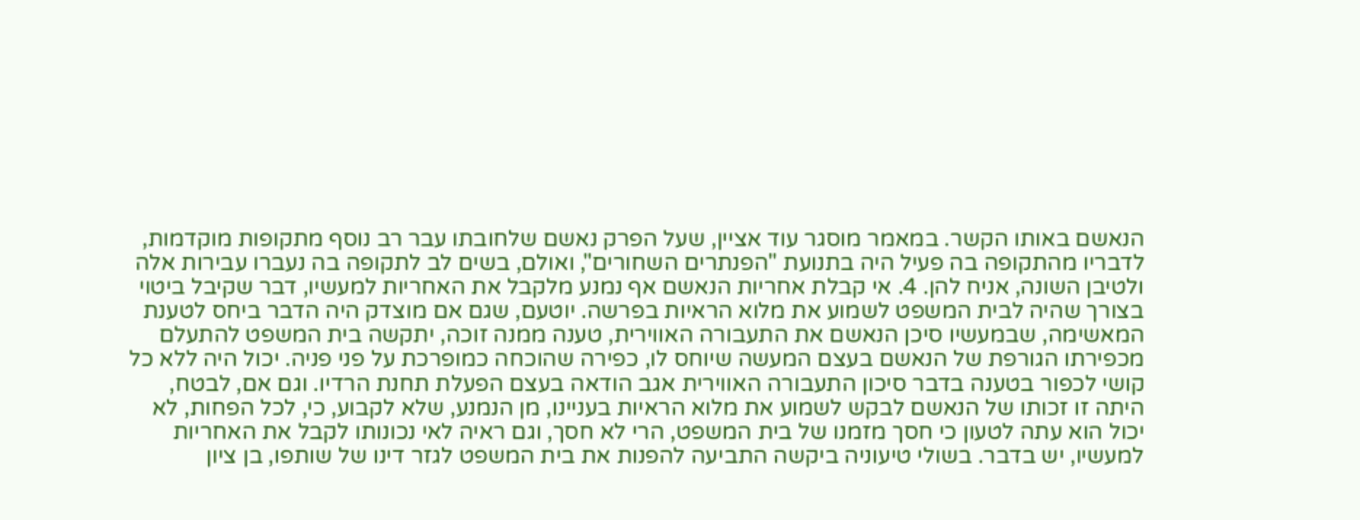הנאשם באותו הקשר. במאמר מוסגר עוד אציין, שעל הפרק נאשם שלחובתו עבר רב נוסף מתקופות מוקדמות, לדבריו מהתקופה בה פעיל היה בתנועת "הפנתרים השחורים", ואולם, בשים לב לתקופה בה נעברו עבירות אלה ולטיבן השונה, אניח להן. 4. אי קבלת אחריות הנאשם אף נמנע מלקבל את האחריות למעשיו, דבר שקיבל ביטוי בצורך שהיה לבית המשפט לשמוע את מלוא הראיות בפרשה. יוטעם, שגם אם מוצדק היה הדבר ביחס לטענת המאשימה, שבמעשיו סיכן הנאשם את התעבורה האווירית, טענה ממנה זוכה, יתקשה בית המשפט להתעלם מכפירתו הגורפת של הנאשם בעצם המעשה שיוחס לו, כפירה שהוכחה כמופרכת על פני פניה. יכול היה ללא כל קושי לכפור בטענה בדבר סיכון התעבורה האווירית אגב הודאה בעצם הפעלת תחנת הרדיו. וגם אם, לבטח, היתה זו זכותו של הנאשם לבקש לשמוע את מלוא הראיות בעניינו, מן הנמנע, שלא לקבוע, כי, לכל הפחות, לא יכול הוא עתה לטעון כי חסך מזמנו של בית המשפט, הרי לא חסך, וגם ראיה לאי נכונותו לקבל את האחריות למעשיו, יש בדבר. בשולי טיעוניה ביקשה התביעה להפנות את בית המשפט לגזר דינו של שותפו, בן ציון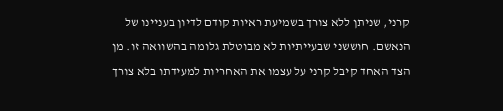קרני, שניתן ללא צורך בשמיעת ראיות קודם לדיון בעניינו של הנאשם. חוששני שבעייתיות לא מבוטלת גלומה בהשוואה זו. מן הצד האחד קיבל קרני על עצמו את האחריות למעידתו בלא צורך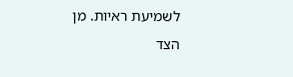לשמיעת ראיות. מן הצד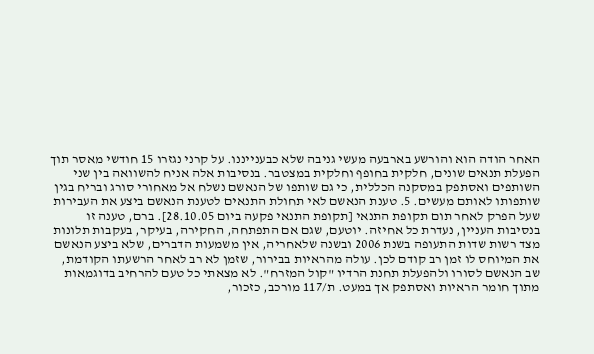האחר הודה הוא והורשע בארבעה מעשי גניבה שלא כבענייננו. על קרני נגזרו 15 חודשי מאסר תוך הפעלת תנאים שונים, חלקית בחופף וחלקית במצטבר. בנסיבות אלה אניח להשוואה בין שני השותפים ואסתפק במסקנה הכללית, כי גם שותפו של הנאשם נשלח אל מאחורי סורג ובריח בגין שותפותו לאותם מעשים. 5. טענת הנאשם לאי תחולת התנאים לטענת הנאשם ביצע את העבירות שעל הפרק לאחר תום תקופת התנאי [תקופת התנאי פקעה ביום 28.10.05]. ברם, טענה זו בנסיבות העניין, נעדרת כל אחיזה. יוטעם, שגם אם התפתחה, החקירה, בעיקר, בעקבות תלונות מצד רשות שדות התעופה בשנת 2006 ובשנה שלאחריה, אין משמעות הדברים, שלא ביצע הנאשם את המיוחס לו זמן רב קודם לכן. עולה מהראיות בבירור, שזמן לא רב לאחר הרשעתו הקודמת, שב הנאשם לסורו ולהפעלת תחנת הרדיו "קול המזרח". לא מצאתי כל טעם להרחיב בדוגמאות מתוך חומר הראיות ואסתפק אך במעט. ת/117 מורכב, כזכור,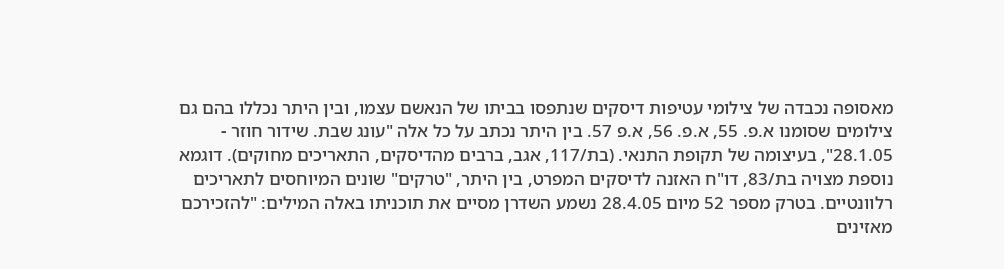מאסופה נכבדה של צילומי עטיפות דיסקים שנתפסו בביתו של הנאשם עצמו, ובין היתר נכללו בהם גם צילומים שסומנו א.פ. 55, א.פ. 56, א.פ 57. בין היתר נכתב על כל אלה "עונג שבת. שידור חוזר - 28.1.05", בעיצומה של תקופת התנאי. (בת/117, אגב, ברבים מהדיסקים, התאריכים מחוקים). דוגמא נוספת מצויה בת/83, דו"ח האזנה לדיסקים המפרט, בין היתר, "טרקים" שונים המיוחסים לתאריכים רלוונטיים. בטרק מספר 52 מיום 28.4.05 נשמע השדרן מסיים את תוכניתו באלה המילים: "להזכירכם מאזינים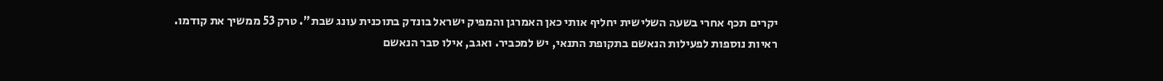יקרים תכף אחרי בשעה השלישית יחליף אותי כאן האמרגן והמפיק ישראל בונדק בתוכנית עונג שבת". טרק 53 ממשיך את קודמו. ראיות נוספות לפעילות הנאשם בתקופת התנאי, יש למכביר. ואגב, אילו סבר הנאשם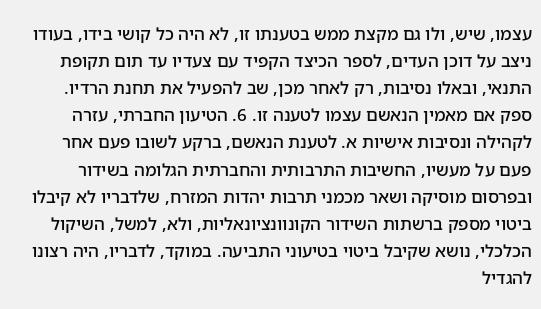עצמו, שיש, ולו גם מקצת ממש בטענתו זו, לא היה כל קושי בידו, בעודו ניצב על דוכן העדים, לספר הכיצד הקפיד עם צעדיו עד תום תקופת התנאי, ובאלו נסיבות, רק לאחר מכן, שב להפעיל את תחנת הרדיו. ספק אם מאמין הנאשם עצמו לטענה זו. 6. הטיעון החברתי, עזרה לקהילה ונסיבות אישיות א. לטענת הנאשם, ברקע לשובו פעם אחר פעם על מעשיו, החשיבות התרבותית והחברתית הגלומה בשידור ובפרסום מוסיקה ושאר מכמני תרבות יהדות המזרח, שלדבריו לא קיבלו ביטוי מספק ברשתות השידור הקונוונציונאליות, ולא, למשל, השיקול הכלכלי, נושא שקיבל ביטוי בטיעוני התביעה. במוקד, לדבריו, היה רצונו להגדיל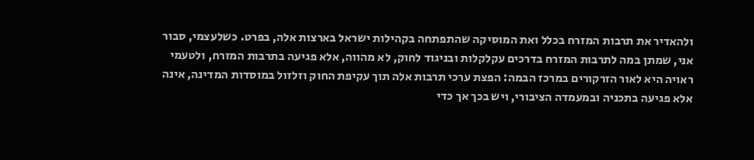ולהאדיר את תרבות המזרח בכלל ואת המוסיקה שהתפתחה בקהילות ישראל בארצות אלה, בפרט. כשלעצמי, סבור אני, שמתן במה לתרבות המזרח בדרכים עקלקלות ובניגוד לחוק, לא מהווה, אלא פגיעה בתרבות המזרח, ולטעמי ראויה היא לאור הזרקורים במרכז הבמה: הפצת ערכי תרבות אלה תוך עקיפת החוק וזלזול במוסדות המדינה, אינה אלא פגיעה בתכניה ובמעמדה הציבורי, ויש בכך אך כדי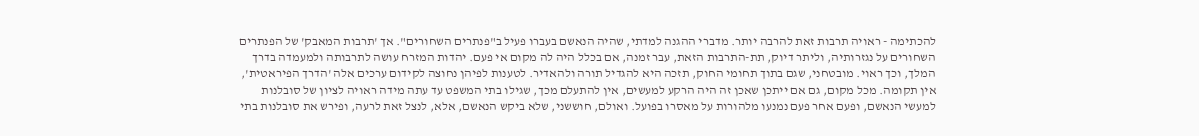להכתימה - ראויה תרבות זאת להרבה יותר. מדברי ההגנה למדתי, שהיה הנאשם בעברו פעיל ב"פנתרים השחורים". אך 'תרבות המאבק' של הפנתרים השחורים על נגזרותיה, וליתר דיוק, תת-התרבות הזאת, עבר זמנה, אם בכלל היה לה מקום אי פעם. יהדות המזרח עושה לתרבותה ולמעמדה בדרך המלך, וכך ראוי. מובטחני, שגם בתוך תחומי החוק, תזכה היא להגדיל תורה ולהאדיר. לטענות לפיהן נחוצה לקידום ערכים אלה 'הדרך הפיראטית', אין תקומה. מכל מקום, גם אם ייתכן שאכן זה היה הרקע למעשים, אין להתעלם מכך, שגילו בתי המשפט עד עתה מידה ראויה לציון של סובלנות למעשי הנאשם, ופעם אחר פעם נמנעו מלהורות על מאסרו בפועל. ואולם, חוששני, שלא ביקש הנאשם, אלא, לנצל זאת לרעה, ופירש את סובלנות בתי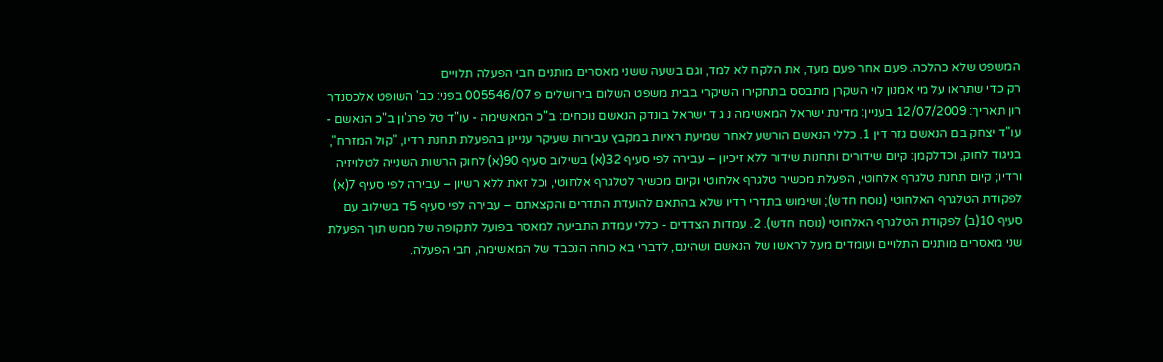המשפט שלא כהלכה. פעם אחר פעם מעד, את הלקח לא למד, וגם בשעה ששני מאסרים מותנים חבי הפעלה תלויים
רק כדי שתראו על מי אמנון לוי השקרן מתבסס בתחקירו השיקרי בבית משפט השלום בירושלים פ 005546/07 בפני: כב' השופט אלכסנדר רון תאריך: 12/07/2009 בעניין: מדינת ישראל המאשימה נ ג ד ישראל בונדק הנאשם נוכחים: ב"כ המאשימה - עו"ד טל פרג'ון ב"כ הנאשם - עו"ד יצחק בם הנאשם גזר דין 1. כללי הנאשם הורשע לאחר שמיעת ראיות במקבץ עבירות שעיקר עניינן בהפעלת תחנת רדיו, "קול המזרח", בניגוד לחוק, וכדלקמן: קיום שידורים ותחנות שידור ללא זיכיון – עבירה לפי סעיף 32(א) בשילוב סעיף 90(א) לחוק הרשות השנייה לטלויזיה ורדיו; קיום תחנת טלגרף אלחוטי, הפעלת מכשיר טלגרף אלחוטי וקיום מכשיר לטלגרף אלחוטי, וכל זאת ללא רשיון – עבירה לפי סעיף 7(א) לפקודת הטלגרף האלחוטי (נוסח חדש); ושימוש בתדרי רדיו שלא בהתאם להועדת התדרים והקצאתם – עבירה לפי סעיף 5ד בשילוב עם סעיף 10(ב) לפקודת הטלגרף האלחוטי (נוסח חדש). 2. עמדות הצדדים - כללי עמדת התביעה למאסר בפועל לתקופה של ממש תוך הפעלת שני מאסרים מותנים התלויים ועומדים מעל לראשו של הנאשם ושהינם, לדברי בא כוחה הנכבד של המאשימה, חבי הפעלה.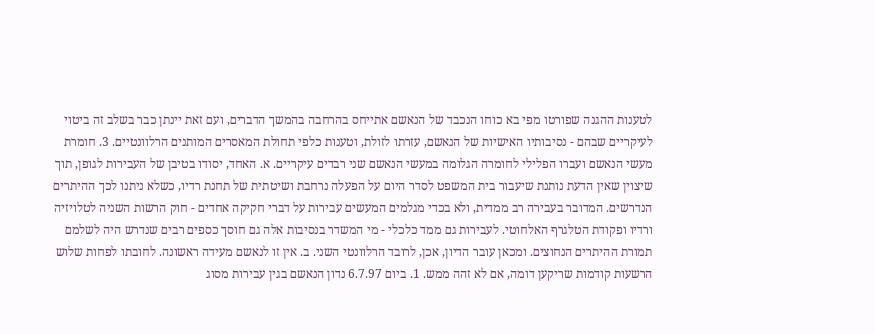לטענות ההגנה שפורטו מפי בא כוחו הנכבד של הנאשם אתייחס בהרחבה בהמשך הדברים, ועם זאת יינתן כבר בשלב זה ביטוי לעיקריים שבהם - נסיבותיו האישיות של הנאשם, עזרתו לזולת, וטענות כלפי תחולת המאסרים המותנים הרלוונטיים. 3. חומרת מעשי הנאשם ועברו הפלילי לחומרה הגלומה במעשי הנאשם שני רבדים עיקריים. א. האחד, יסודו בטיבן של העבירות לגופן, תוך שיצוין שאין הדעת נותנת שיעבור בית המשפט לסדר היום על הפעלה נרחבת ושיטתית של תחנת רדיו, כשלא ניתנו לכך ההיתרים הנדרשים. המדובר בעבירה רב ממדית, ולא בכדי מגלמים המעשים עבירות על דברי חקיקה אחדים - חוק הרשות השניה לטלויזיה ורדיו ופקודת הטלגרף האלחוטי. לעבירות גם ממד כלכלי - מי המשדר בנסיבות אלה גם חוסך כספים רבים שנדרש היה לשלמם תמורת ההיתרים הנחוצים. ומכאן עובר הדיון, אכן, לרובד הרלוונטי השני. ב. אין זו לנאשם מעידה ראשונה. לחובתו לפחות שלוש הרשעות קודמות שריקען דומה, אם לא זהה ממש. 1. ביום 6.7.97 נדון הנאשם בגין עבירות מסוג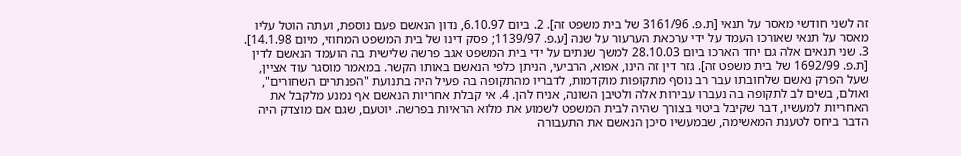זה לשני חודשי מאסר על תנאי [ת.פ. 3161/96 של בית משפט זה]. 2. ביום 6.10.97, נדון הנאשם פעם נוספת, ועתה הוטל עליו מאסר על תנאי שאורכו העמד על ידי ערכאת הערעור על שנה [ע.פ. 1139/97; פסק דינו של בית המשפט המחוזי, מיום 14.1.98]. 3. שני תנאים אלה גם יחד הארכו ביום 28.10.03 למשך שנתים על ידי בית המשפט אגב פרשה שלישית בה הועמד הנאשם לדין [ת.פ. 1692/99 של בית משפט זה]. גזר דין זה הינו, אפוא, הרביעי, הניתן כלפי הנאשם באותו הקשר. במאמר מוסגר עוד אציין, שעל הפרק נאשם שלחובתו עבר רב נוסף מתקופות מוקדמות, לדבריו מהתקופה בה פעיל היה בתנועת "הפנתרים השחורים", ואולם, בשים לב לתקופה בה נעברו עבירות אלה ולטיבן השונה, אניח להן. 4. אי קבלת אחריות הנאשם אף נמנע מלקבל את האחריות למעשיו, דבר שקיבל ביטוי בצורך שהיה לבית המשפט לשמוע את מלוא הראיות בפרשה. יוטעם, שגם אם מוצדק היה הדבר ביחס לטענת המאשימה, שבמעשיו סיכן הנאשם את התעבורה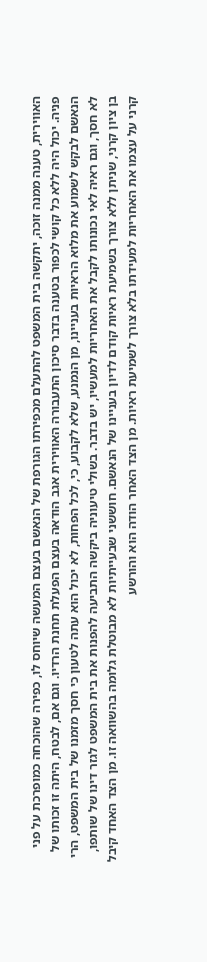האווירית, טענה ממנה זוכה, יתקשה בית המשפט להתעלם מכפירתו הגורפת של הנאשם בעצם המעשה שיוחס לו, כפירה שהוכחה כמופרכת על פני פניה. יכול היה ללא כל קושי לכפור בטענה בדבר סיכון התעבורה האווירית אגב הודאה בעצם הפעלת תחנת הרדיו. וגם אם, לבטח, היתה זו זכותו של הנאשם לבקש לשמוע את מלוא הראיות בעניינו, מן הנמנע, שלא לקבוע, כי, לכל הפחות, לא יכול הוא עתה לטעון כי חסך מזמנו של בית המשפט, הרי לא חסך, וגם ראיה לאי נכונותו לקבל את האחריות למעשיו, יש בדבר. בשולי טיעוניה ביקשה התביעה להפנות את בית המשפט לגזר דינו של שותפו, בן ציון קרני, שניתן ללא צורך בשמיעת ראיות קודם לדיון בעניינו של הנאשם. חוששני שבעייתיות לא מבוטלת גלומה בהשוואה זו. מן הצד האחד קיבל קרני על עצמו את האחריות למעידתו בלא צורך לשמיעת ראיות. מן הצד האחר הודה הוא והורשע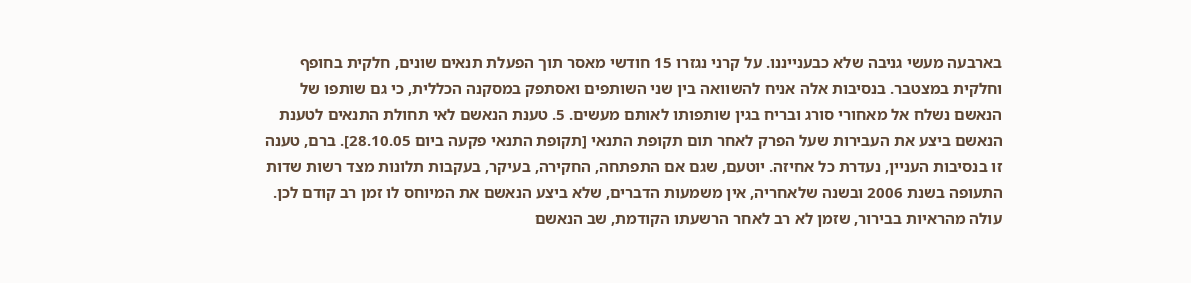בארבעה מעשי גניבה שלא כבענייננו. על קרני נגזרו 15 חודשי מאסר תוך הפעלת תנאים שונים, חלקית בחופף וחלקית במצטבר. בנסיבות אלה אניח להשוואה בין שני השותפים ואסתפק במסקנה הכללית, כי גם שותפו של הנאשם נשלח אל מאחורי סורג ובריח בגין שותפותו לאותם מעשים. 5. טענת הנאשם לאי תחולת התנאים לטענת הנאשם ביצע את העבירות שעל הפרק לאחר תום תקופת התנאי [תקופת התנאי פקעה ביום 28.10.05]. ברם, טענה זו בנסיבות העניין, נעדרת כל אחיזה. יוטעם, שגם אם התפתחה, החקירה, בעיקר, בעקבות תלונות מצד רשות שדות התעופה בשנת 2006 ובשנה שלאחריה, אין משמעות הדברים, שלא ביצע הנאשם את המיוחס לו זמן רב קודם לכן. עולה מהראיות בבירור, שזמן לא רב לאחר הרשעתו הקודמת, שב הנאשם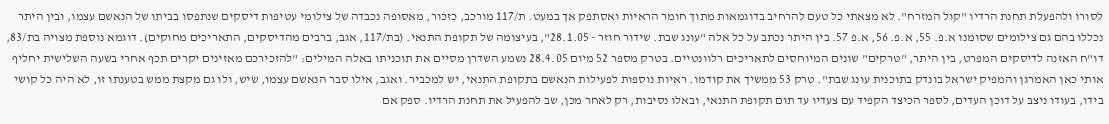לסורו ולהפעלת תחנת הרדיו "קול המזרח". לא מצאתי כל טעם להרחיב בדוגמאות מתוך חומר הראיות ואסתפק אך במעט. ת/117 מורכב, כזכור, מאסופה נכבדה של צילומי עטיפות דיסקים שנתפסו בביתו של הנאשם עצמו, ובין היתר נכללו בהם גם צילומים שסומנו א.פ. 55, א.פ. 56, א.פ 57. בין היתר נכתב על כל אלה "עונג שבת. שידור חוזר - 28.1.05", בעיצומה של תקופת התנאי. (בת/117, אגב, ברבים מהדיסקים, התאריכים מחוקים). דוגמא נוספת מצויה בת/83, דו"ח האזנה לדיסקים המפרט, בין היתר, "טרקים" שונים המיוחסים לתאריכים רלוונטיים. בטרק מספר 52 מיום 28.4.05 נשמע השדרן מסיים את תוכניתו באלה המילים: "להזכירכם מאזינים יקרים תכף אחרי בשעה השלישית יחליף אותי כאן האמרגן והמפיק ישראל בונדק בתוכנית עונג שבת". טרק 53 ממשיך את קודמו. ראיות נוספות לפעילות הנאשם בתקופת התנאי, יש למכביר. ואגב, אילו סבר הנאשם עצמו, שיש, ולו גם מקצת ממש בטענתו זו, לא היה כל קושי בידו, בעודו ניצב על דוכן העדים, לספר הכיצד הקפיד עם צעדיו עד תום תקופת התנאי, ובאלו נסיבות, רק לאחר מכן, שב להפעיל את תחנת הרדיו. ספק אם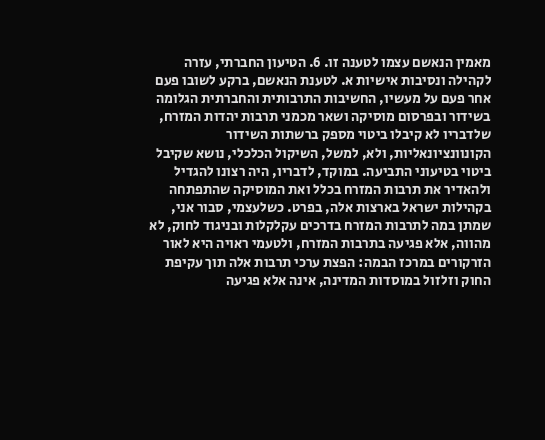מאמין הנאשם עצמו לטענה זו. 6. הטיעון החברתי, עזרה לקהילה ונסיבות אישיות א. לטענת הנאשם, ברקע לשובו פעם אחר פעם על מעשיו, החשיבות התרבותית והחברתית הגלומה בשידור ובפרסום מוסיקה ושאר מכמני תרבות יהדות המזרח, שלדבריו לא קיבלו ביטוי מספק ברשתות השידור הקונוונציונאליות, ולא, למשל, השיקול הכלכלי, נושא שקיבל ביטוי בטיעוני התביעה. במוקד, לדבריו, היה רצונו להגדיל ולהאדיר את תרבות המזרח בכלל ואת המוסיקה שהתפתחה בקהילות ישראל בארצות אלה, בפרט. כשלעצמי, סבור אני, שמתן במה לתרבות המזרח בדרכים עקלקלות ובניגוד לחוק, לא מהווה, אלא פגיעה בתרבות המזרח, ולטעמי ראויה היא לאור הזרקורים במרכז הבמה: הפצת ערכי תרבות אלה תוך עקיפת החוק וזלזול במוסדות המדינה, אינה אלא פגיעה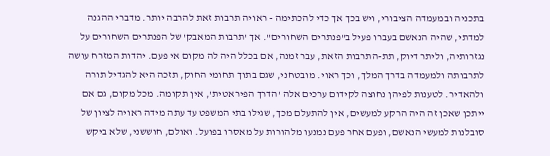בתכניה ובמעמדה הציבורי, ויש בכך אך כדי להכתימה - ראויה תרבות זאת להרבה יותר. מדברי ההגנה למדתי, שהיה הנאשם בעברו פעיל ב"פנתרים השחורים". אך 'תרבות המאבק' של הפנתרים השחורים על נגזרותיה, וליתר דיוק, תת-התרבות הזאת, עבר זמנה, אם בכלל היה לה מקום אי פעם. יהדות המזרח עושה לתרבותה ולמעמדה בדרך המלך, וכך ראוי. מובטחני, שגם בתוך תחומי החוק, תזכה היא להגדיל תורה ולהאדיר. לטענות לפיהן נחוצה לקידום ערכים אלה 'הדרך הפיראטית', אין תקומה. מכל מקום, גם אם ייתכן שאכן זה היה הרקע למעשים, אין להתעלם מכך, שגילו בתי המשפט עד עתה מידה ראויה לציון של סובלנות למעשי הנאשם, ופעם אחר פעם נמנעו מלהורות על מאסרו בפועל. ואולם, חוששני, שלא ביקש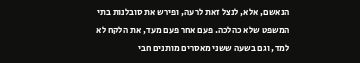הנאשם, אלא, לנצל זאת לרעה, ופירש את סובלנות בתי המשפט שלא כהלכה. פעם אחר פעם מעד, את הלקח לא למד, וגם בשעה ששני מאסרים מותנים חבי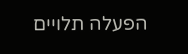הפעלה תלויים